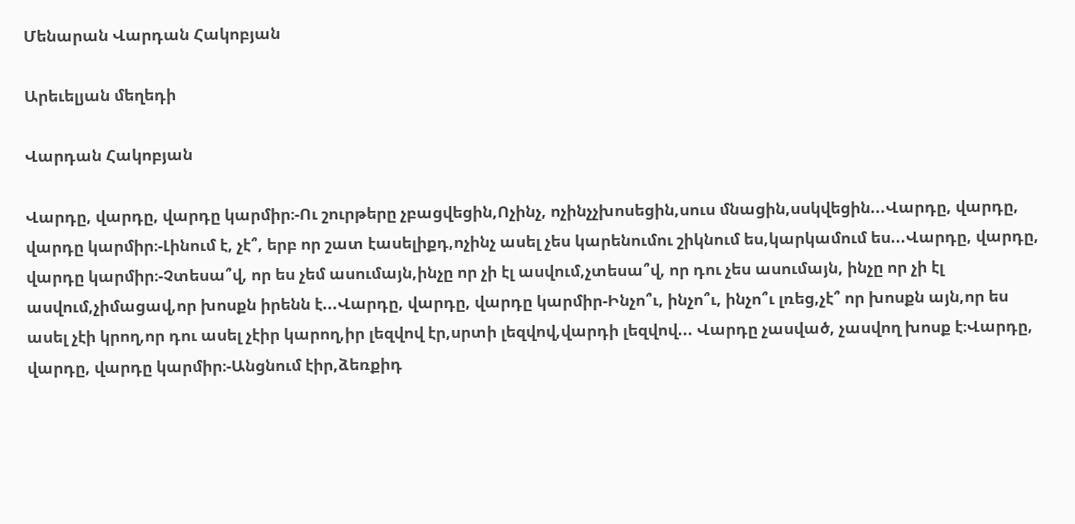Մենարան Վարդան Հակոբյան

Արեւելյան մեղեդի

Վարդան Հակոբյան

Վարդը, վարդը, վարդը կարմիր։-Ու շուրթերը չբացվեցին,Ոչինչ, ոչինչչխոսեցին,սուս մնացին,սսկվեցին...Վարդը, վարդը, վարդը կարմիր։-Լինում է, չէ՞, երբ որ շատ էասելիքդ,ոչինչ ասել չես կարենումու շիկնում ես,կարկամում ես...Վարդը, վարդը, վարդը կարմիր։-Չտեսա՞վ, որ ես չեմ ասումայն,ինչը որ չի էլ ասվում,չտեսա՞վ, որ դու չես ասումայն, ինչը որ չի էլ ասվում,չիմացավ,որ խոսքն իրենն է...Վարդը, վարդը, վարդը կարմիր-Ինչո՞ւ, ինչո՞ւ, ինչո՞ւ լռեց,չէ՞ որ խոսքն այն,որ ես ասել չէի կրող,որ դու ասել չէիր կարող,իր լեզվով էր,սրտի լեզվով,վարդի լեզվով... Վարդը չասված, չասվող խոսք է։Վարդը, վարդը, վարդը կարմիր։-Անցնում էիր,ձեռքիդ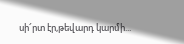սի՜րտ էր,թեվարդ կարմի...